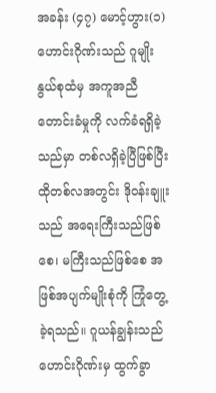အခန်း (၄၇) မောင့်ဟွား(၁)
ဟောင်းဂိုဏ်းသည် ဂူမျိုးနွယ်စုထံမှ အကူအညီတောင်းခံမှုကို လက်ခံရရှိခဲ့သည်မှာ တစ်လရှိခဲ့ပြီဖြစ်ပြီး ထိုတစ်လအတွင်း ဒိုဝန်းချူးသည် အရေးကြီးသည်ဖြစ်စေ၊ မကြီးသည်ဖြစ်စေ အဖြစ်အပျက်မျိုးစုံကို ကြုံတွေ့ခဲ့ရသည်။ ဂူယန်ချွန်းသည် ဟောင်းဂိုဏ်းမှ ထွက်ခွာ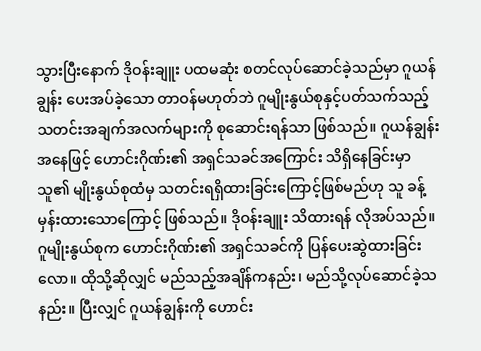သွားပြီးနောက် ဒိုဝန်းချူး ပထမဆုံး စတင်လုပ်ဆောင်ခဲ့သည်မှာ ဂူယန်ချွန်း ပေးအပ်ခဲ့သော တာဝန်မဟုတ်ဘဲ ဂူမျိုးနွယ်စုနှင့်ပတ်သက်သည့် သတင်းအချက်အလက်များကို စုဆောင်းရန်သာ ဖြစ်သည်။ ဂူယန်ချွန်းအနေဖြင့် ဟောင်းဂိုဏ်း၏ အရှင်သခင်အကြောင်း သိရှိနေခြင်းမှာ သူ၏ မျိုးနွယ်စုထံမှ သတင်းရရှိထားခြင်းကြောင့်ဖြစ်မည်ဟု သူ ခန့်မှန်းထားသောကြောင့် ဖြစ်သည်။ ဒိုဝန်းချူး သိထားရန် လိုအပ်သည်။ ဂူမျိုးနွယ်စုက ဟောင်းဂိုဏ်း၏ အရှင်သခင်ကို ပြန်ပေးဆွဲထားခြင်းလော။ ထိုသို့ဆိုလျှင် မည်သည့်အချိန်ကနည်း၊ မည်သို့လုပ်ဆောင်ခဲ့သနည်း။ ပြီးလျှင် ဂူယန်ချွန်းကို ဟောင်း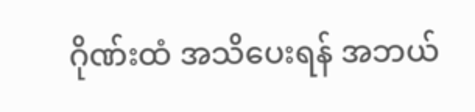ဂိုဏ်းထံ အသိပေးရန် အဘယ်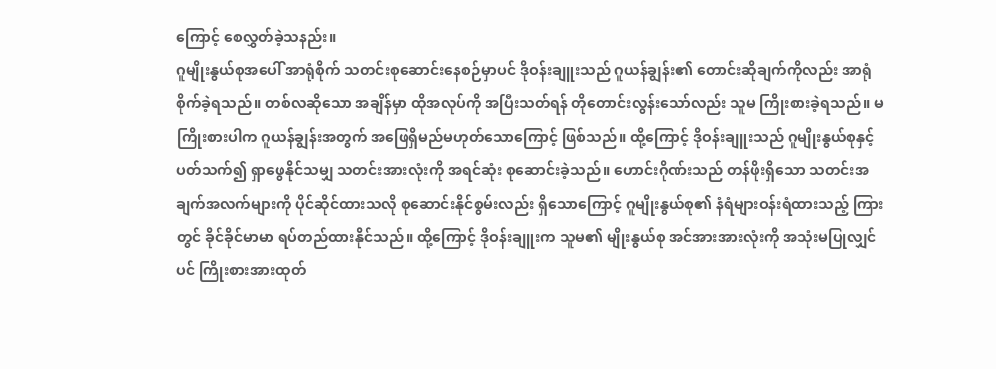ကြောင့် စေလွှတ်ခဲ့သနည်း။
ဂူမျိုးနွယ်စုအပေါ် အာရုံစိုက် သတင်းစုဆောင်းနေစဉ်မှာပင် ဒိုဝန်းချူးသည် ဂူယန်ချွန်း၏ တောင်းဆိုချက်ကိုလည်း အာရုံစိုက်ခဲ့ရသည်။ တစ်လဆိုသော အချိန်မှာ ထိုအလုပ်ကို အပြီးသတ်ရန် တိုတောင်းလွန်းသော်လည်း သူမ ကြိုးစားခဲ့ရသည်။ မကြိုးစားပါက ဂူယန်ချွန်းအတွက် အဖြေရှိမည်မဟုတ်သောကြောင့် ဖြစ်သည်။ ထို့ကြောင့် ဒိုဝန်းချူးသည် ဂူမျိုးနွယ်စုနှင့် ပတ်သက်၍ ရှာဖွေနိုင်သမျှ သတင်းအားလုံးကို အရင်ဆုံး စုဆောင်းခဲ့သည်။ ဟောင်းဂိုဏ်းသည် တန်ဖိုးရှိသော သတင်းအချက်အလက်များကို ပိုင်ဆိုင်ထားသလို စုဆောင်းနိုင်စွမ်းလည်း ရှိသောကြောင့် ဂူမျိုးနွယ်စု၏ နံရံများဝန်းရံထားသည့် ကြားတွင် ခိုင်ခိုင်မာမာ ရပ်တည်ထားနိုင်သည်။ ထို့ကြောင့် ဒိုဝန်းချူးက သူမ၏ မျိုးနွယ်စု အင်အားအားလုံးကို အသုံးမပြုလျှင်ပင် ကြိုးစားအားထုတ်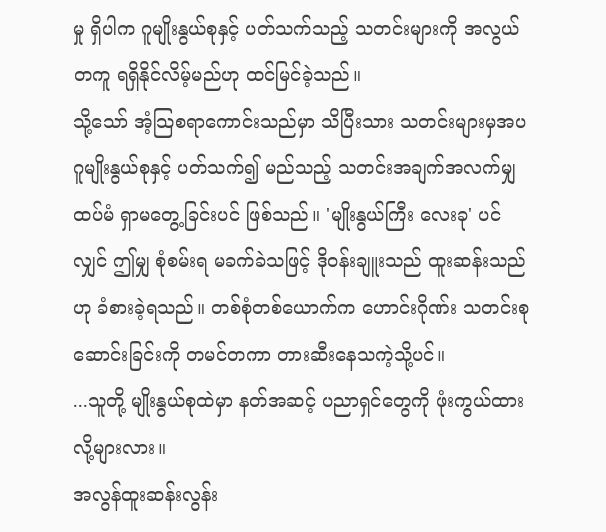မှု ရှိပါက ဂူမျိုးနွယ်စုနှင့် ပတ်သက်သည့် သတင်းများကို အလွယ်တကူ ရရှိနိုင်လိမ့်မည်ဟု ထင်မြင်ခဲ့သည်။
သို့သော် အံ့သြစရာကောင်းသည်မှာ သိပြီးသား သတင်းများမှအပ ဂူမျိုးနွယ်စုနှင့် ပတ်သက်၍ မည်သည့် သတင်းအချက်အလက်မျှ ထပ်မံ ရှာမတွေ့ခြင်းပင် ဖြစ်သည်။ 'မျိုးနွယ်ကြီး လေးခု' ပင်လျှင် ဤမျှ စုံစမ်းရ မခက်ခဲသဖြင့် ဒိုဝန်းချူးသည် ထူးဆန်းသည်ဟု ခံစားခဲ့ရသည်။ တစ်စုံတစ်ယောက်က ဟောင်းဂိုဏ်း သတင်းစုဆောင်းခြင်းကို တမင်တကာ တားဆီးနေသကဲ့သို့ပင်။
...သူတို့ မျိုးနွယ်စုထဲမှာ နတ်အဆင့် ပညာရှင်တွေကို ဖုံးကွယ်ထားလို့များလား။
အလွန်ထူးဆန်းလွန်း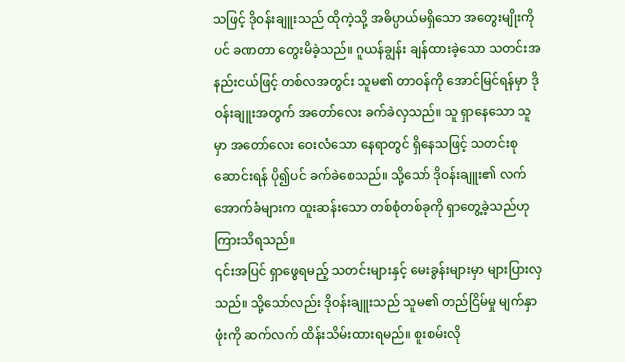သဖြင့် ဒိုဝန်းချူးသည် ထိုကဲ့သို့ အဓိပ္ပာယ်မရှိသော အတွေးမျိုးကိုပင် ခဏတာ တွေးမိခဲ့သည်။ ဂူယန်ချွန်း ချန်ထားခဲ့သော သတင်းအနည်းငယ်ဖြင့် တစ်လအတွင်း သူမ၏ တာဝန်ကို အောင်မြင်ရန်မှာ ဒိုဝန်းချူးအတွက် အတော်လေး ခက်ခဲလှသည်။ သူ ရှာနေသော သူမှာ အတော်လေး ဝေးလံသော နေရာတွင် ရှိနေသဖြင့် သတင်းစုဆောင်းရန် ပို၍ပင် ခက်ခဲစေသည်။ သို့သော် ဒိုဝန်းချူး၏ လက်အောက်ခံများက ထူးဆန်းသော တစ်စုံတစ်ခုကို ရှာတွေ့ခဲ့သည်ဟု ကြားသိရသည်။
၎င်းအပြင် ရှာဖွေရမည့် သတင်းများနှင့် မေးခွန်းများမှာ များပြားလှသည်။ သို့သော်လည်း ဒိုဝန်းချူးသည် သူမ၏ တည်ငြိမ်မှု မျက်နှာဖုံးကို ဆက်လက် ထိန်းသိမ်းထားရမည်။ စူးစမ်းလို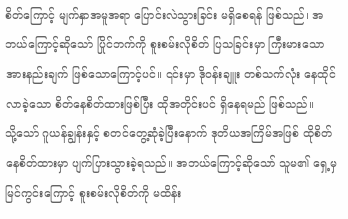စိတ်ကြောင့် မျက်နှာအမူအရာ ပြောင်းလဲသွားခြင်း မရှိစေရန် ဖြစ်သည်၊ အဘယ်ကြောင့်ဆိုသော် ပြိုင်ဘက်ကို စူးစမ်းလိုစိတ် ပြသခြင်းမှာ ကြီးမားသော အားနည်းချက် ဖြစ်သောကြောင့်ပင်။ ၎င်းမှာ ဒိုဝန်းချူး တစ်သက်လုံး နေထိုင်လာခဲ့သော စိတ်နေစိတ်ထားဖြစ်ပြီး ထိုအတိုင်းပင် ရှိနေရမည် ဖြစ်သည်။
သို့သော် ဂူယန်ချွန်းနှင့် စတင်တွေ့ဆုံခဲ့ပြီးနောက် ဒုတိယအကြိမ်အဖြစ် ထိုစိတ်နေစိတ်ထားမှာ ပျက်ပြားသွားခဲ့ရသည်။ အဘယ်ကြောင့်ဆိုသော် သူမ၏ ရှေ့မှ မြင်ကွင်းကြောင့် စူးစမ်းလိုစိတ်ကို မထိန်း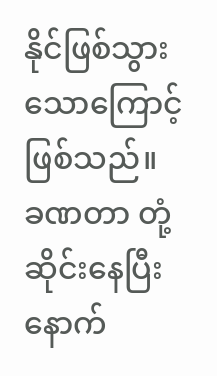နိုင်ဖြစ်သွားသောကြောင့် ဖြစ်သည်။ ခဏတာ တုံ့ဆိုင်းနေပြီးနောက်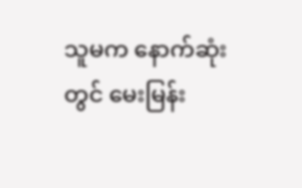သူမက နောက်ဆုံးတွင် မေးမြန်း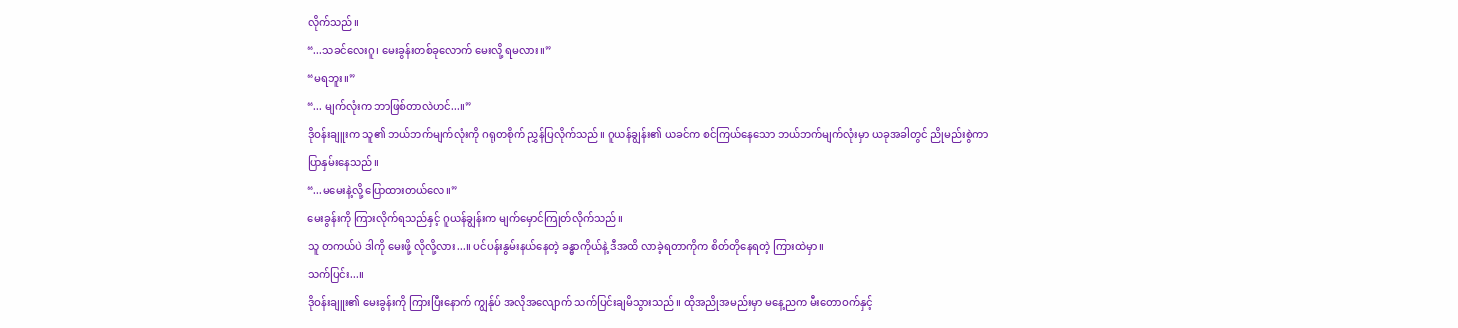လိုက်သည်။
“...သခင်လေးဂူ၊ မေးခွန်းတစ်ခုလောက် မေးလို့ ရမလား။”
“မရဘူး။”
“... မျက်လုံးက ဘာဖြစ်တာလဲဟင်...။”
ဒိုဝန်းချူးက သူ၏ ဘယ်ဘက်မျက်လုံးကို ဂရုတစိုက် ညွှန်ပြလိုက်သည်။ ဂူယန်ချွန်း၏ ယခင်က စင်ကြယ်နေသော ဘယ်ဘက်မျက်လုံးမှာ ယခုအခါတွင် ညိုမည်းစွဲကာ ပြာနှမ်းနေသည်။
“...မမေးနဲ့လို့ ပြောထားတယ်လေ။”
မေးခွန်းကို ကြားလိုက်ရသည်နှင့် ဂူယန်ချွန်းက မျက်မှောင်ကြုတ်လိုက်သည်။
သူ တကယ်ပဲ ဒါကို မေးဖို့ လိုလို့လား...။ ပင်ပန်းနွမ်းနယ်နေတဲ့ ခန္ဓာကိုယ်နဲ့ ဒီအထိ လာခဲ့ရတာကိုက စိတ်တိုနေရတဲ့ ကြားထဲမှာ။
သက်ပြင်း...။
ဒိုဝန်းချူး၏ မေးခွန်းကို ကြားပြီးနောက် ကျွန်ုပ် အလိုအလျောက် သက်ပြင်းချမိသွားသည်။ ထိုအညိုအမည်းမှာ မနေ့ညက မီးတောဝက်နှင့်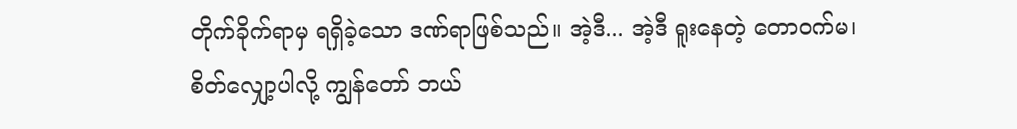တိုက်ခိုက်ရာမှ ရရှိခဲ့သော ဒဏ်ရာဖြစ်သည်။ အဲ့ဒီ... အဲ့ဒီ ရူးနေတဲ့ တောဝက်မ၊ စိတ်လျှော့ပါလို့ ကျွန်တော် ဘယ်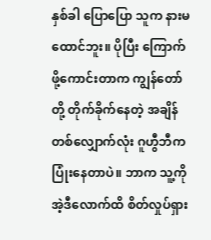နှစ်ခါ ပြောပြော သူက နားမထောင်ဘူး။ ပိုပြီး ကြောက်ဖို့ကောင်းတာက ကျွန်တော်တို့ တိုက်ခိုက်နေတဲ့ အချိန်တစ်လျှောက်လုံး ဂူဟွီဘီက ပြုံးနေတာပဲ။ ဘာက သူ့ကို အဲ့ဒီလောက်ထိ စိတ်လှုပ်ရှား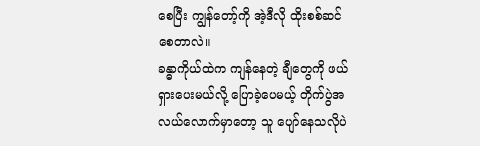စေပြီး ကျွန်တော့်ကို အဲ့ဒီလို ထိုးစစ်ဆင်စေတာလဲ။
ခန္ဓာကိုယ်ထဲက ကျန်နေတဲ့ ချီတွေကို ဖယ်ရှားပေးမယ်လို့ ပြောခဲ့ပေမယ့် တိုက်ပွဲအလယ်လောက်မှာတော့ သူ ပျော်နေသလိုပဲ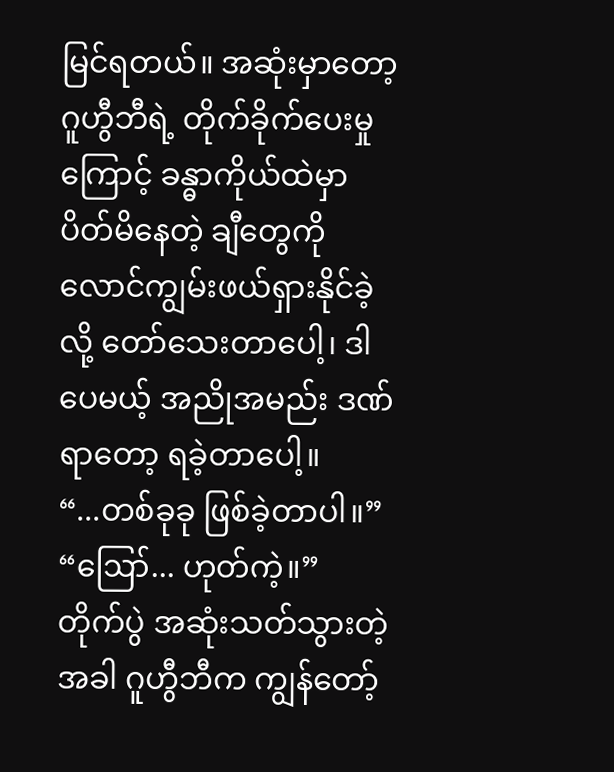မြင်ရတယ်။ အဆုံးမှာတော့ ဂူဟွီဘီရဲ့ တိုက်ခိုက်ပေးမှုကြောင့် ခန္ဓာကိုယ်ထဲမှာ ပိတ်မိနေတဲ့ ချီတွေကို လောင်ကျွမ်းဖယ်ရှားနိုင်ခဲ့လို့ တော်သေးတာပေါ့၊ ဒါပေမယ့် အညိုအမည်း ဒဏ်ရာတော့ ရခဲ့တာပေါ့။
“...တစ်ခုခု ဖြစ်ခဲ့တာပါ။”
“ဪ... ဟုတ်ကဲ့။”
တိုက်ပွဲ အဆုံးသတ်သွားတဲ့အခါ ဂူဟွီဘီက ကျွန်တော့်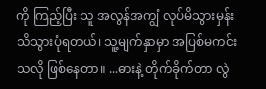ကို ကြည့်ပြီး သူ အလွန်အကျွံ လုပ်မိသွားမှန်း သိသွားပုံရတယ်၊ သူ့မျက်နှာမှာ အပြစ်မကင်းသလို ဖြစ်နေတာ။ ...ဓားနဲ့ တိုက်ခိုက်တာ လွဲ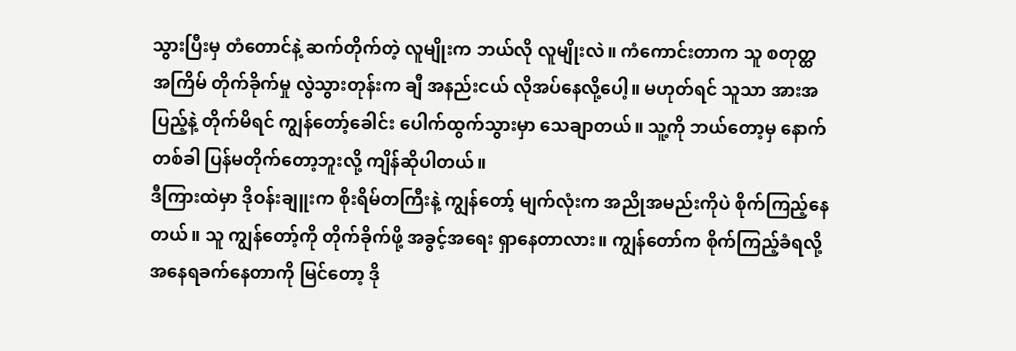သွားပြီးမှ တံတောင်နဲ့ ဆက်တိုက်တဲ့ လူမျိုးက ဘယ်လို လူမျိုးလဲ။ ကံကောင်းတာက သူ စတုတ္ထအကြိမ် တိုက်ခိုက်မှု လွဲသွားတုန်းက ချီ အနည်းငယ် လိုအပ်နေလို့ပေါ့။ မဟုတ်ရင် သူသာ အားအပြည့်နဲ့ တိုက်မိရင် ကျွန်တော့်ခေါင်း ပေါက်ထွက်သွားမှာ သေချာတယ်။ သူ့ကို ဘယ်တော့မှ နောက်တစ်ခါ ပြန်မတိုက်တော့ဘူးလို့ ကျိန်ဆိုပါတယ်။
ဒီကြားထဲမှာ ဒိုဝန်းချူးက စိုးရိမ်တကြီးနဲ့ ကျွန်တော့် မျက်လုံးက အညိုအမည်းကိုပဲ စိုက်ကြည့်နေတယ်။ သူ ကျွန်တော့်ကို တိုက်ခိုက်ဖို့ အခွင့်အရေး ရှာနေတာလား။ ကျွန်တော်က စိုက်ကြည့်ခံရလို့ အနေရခက်နေတာကို မြင်တော့ ဒို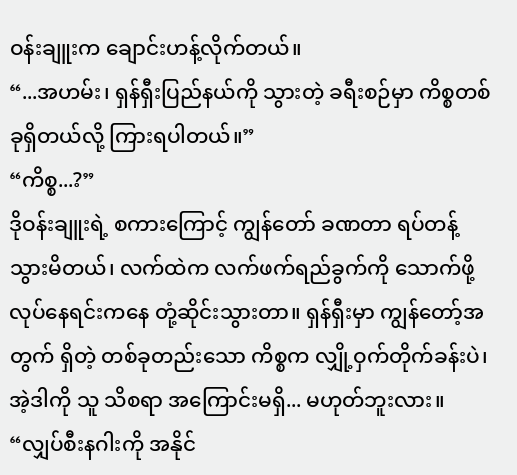ဝန်းချူးက ချောင်းဟန့်လိုက်တယ်။
“...အဟမ်း၊ ရှန်ရှီးပြည်နယ်ကို သွားတဲ့ ခရီးစဉ်မှာ ကိစ္စတစ်ခုရှိတယ်လို့ ကြားရပါတယ်။”
“ကိစ္စ...?”
ဒိုဝန်းချူးရဲ့ စကားကြောင့် ကျွန်တော် ခဏတာ ရပ်တန့်သွားမိတယ်၊ လက်ထဲက လက်ဖက်ရည်ခွက်ကို သောက်ဖို့ လုပ်နေရင်းကနေ တုံ့ဆိုင်းသွားတာ။ ရှန်ရှီးမှာ ကျွန်တော့်အတွက် ရှိတဲ့ တစ်ခုတည်းသော ကိစ္စက လျှို့ဝှက်တိုက်ခန်းပဲ၊ အဲ့ဒါကို သူ သိစရာ အကြောင်းမရှိ... မဟုတ်ဘူးလား။
“လျှပ်စီးနဂါးကို အနိုင်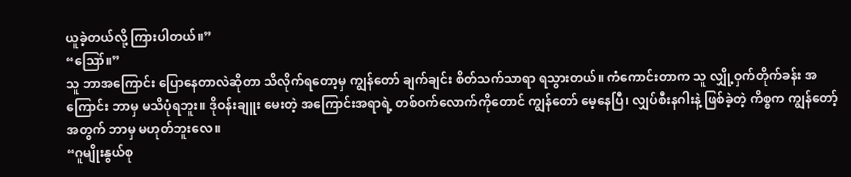ယူခဲ့တယ်လို့ ကြားပါတယ်။”
“ဪ။”
သူ ဘာအကြောင်း ပြောနေတာလဲဆိုတာ သိလိုက်ရတော့မှ ကျွန်တော် ချက်ချင်း စိတ်သက်သာရာ ရသွားတယ်။ ကံကောင်းတာက သူ လျှို့ဝှက်တိုက်ခန်း အကြောင်း ဘာမှ မသိပုံရဘူး။ ဒိုဝန်းချူး မေးတဲ့ အကြောင်းအရာရဲ့ တစ်ဝက်လောက်ကိုတောင် ကျွန်တော် မေ့နေပြီ၊ လျှပ်စီးနဂါးနဲ့ ဖြစ်ခဲ့တဲ့ ကိစ္စက ကျွန်တော့်အတွက် ဘာမှ မဟုတ်ဘူးလေ။
“ဂူမျိုးနွယ်စု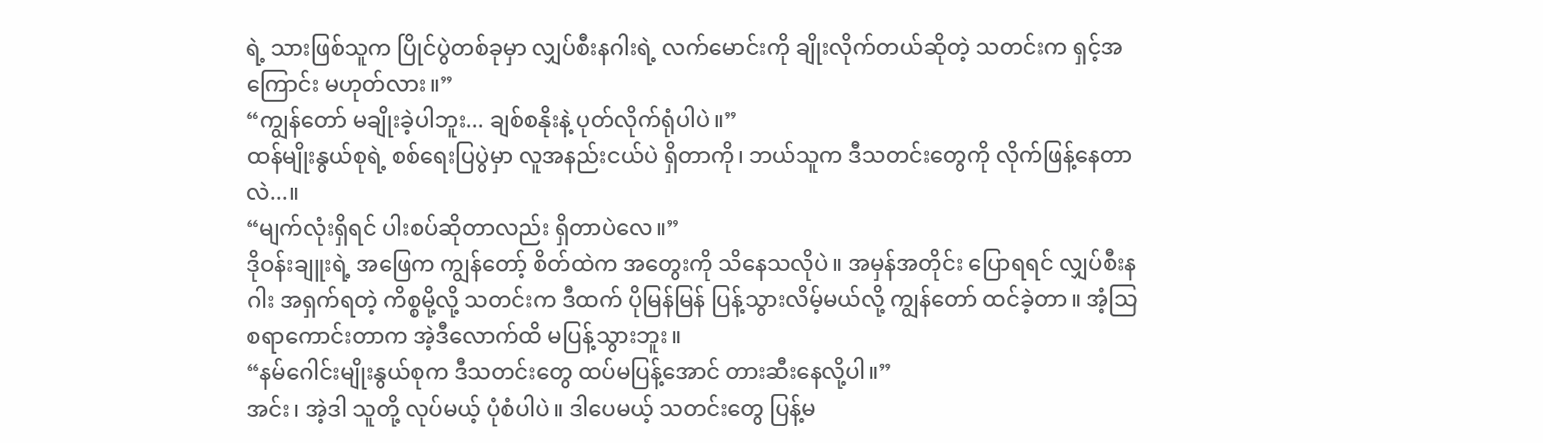ရဲ့ သားဖြစ်သူက ပြိုင်ပွဲတစ်ခုမှာ လျှပ်စီးနဂါးရဲ့ လက်မောင်းကို ချိုးလိုက်တယ်ဆိုတဲ့ သတင်းက ရှင့်အကြောင်း မဟုတ်လား။”
“ကျွန်တော် မချိုးခဲ့ပါဘူး... ချစ်စနိုးနဲ့ ပုတ်လိုက်ရုံပါပဲ။”
ထန်မျိုးနွယ်စုရဲ့ စစ်ရေးပြပွဲမှာ လူအနည်းငယ်ပဲ ရှိတာကို၊ ဘယ်သူက ဒီသတင်းတွေကို လိုက်ဖြန့်နေတာလဲ...။
“မျက်လုံးရှိရင် ပါးစပ်ဆိုတာလည်း ရှိတာပဲလေ။”
ဒိုဝန်းချူးရဲ့ အဖြေက ကျွန်တော့် စိတ်ထဲက အတွေးကို သိနေသလိုပဲ။ အမှန်အတိုင်း ပြောရရင် လျှပ်စီးနဂါး အရှက်ရတဲ့ ကိစ္စမို့လို့ သတင်းက ဒီထက် ပိုမြန်မြန် ပြန့်သွားလိမ့်မယ်လို့ ကျွန်တော် ထင်ခဲ့တာ။ အံ့သြစရာကောင်းတာက အဲ့ဒီလောက်ထိ မပြန့်သွားဘူး။
“နမ်ဂေါင်းမျိုးနွယ်စုက ဒီသတင်းတွေ ထပ်မပြန့်အောင် တားဆီးနေလို့ပါ။”
အင်း၊ အဲ့ဒါ သူတို့ လုပ်မယ့် ပုံစံပါပဲ။ ဒါပေမယ့် သတင်းတွေ ပြန့်မ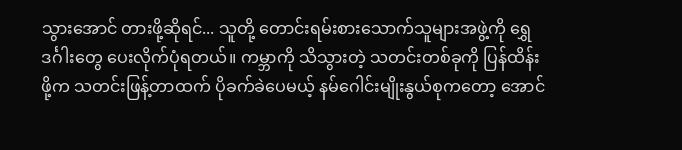သွားအောင် တားဖို့ဆိုရင်... သူတို့ တောင်းရမ်းစားသောက်သူများအဖွဲ့ကို ရွှေဒင်္ဂါးတွေ ပေးလိုက်ပုံရတယ်။ ကမ္ဘာကို သိသွားတဲ့ သတင်းတစ်ခုကို ပြန်ထိန်းဖို့က သတင်းဖြန့်တာထက် ပိုခက်ခဲပေမယ့် နမ်ဂေါင်းမျိုးနွယ်စုကတော့ အောင်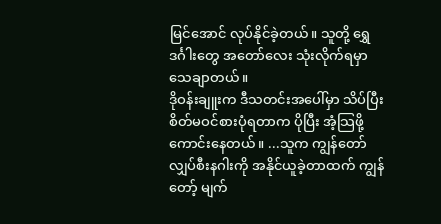မြင်အောင် လုပ်နိုင်ခဲ့တယ်။ သူတို့ ရွှေဒင်္ဂါးတွေ အတော်လေး သုံးလိုက်ရမှာ သေချာတယ်။
ဒိုဝန်းချူးက ဒီသတင်းအပေါ်မှာ သိပ်ပြီး စိတ်မဝင်စားပုံရတာက ပိုပြီး အံ့သြဖို့ ကောင်းနေတယ်။ ...သူက ကျွန်တော် လျှပ်စီးနဂါးကို အနိုင်ယူခဲ့တာထက် ကျွန်တော့် မျက်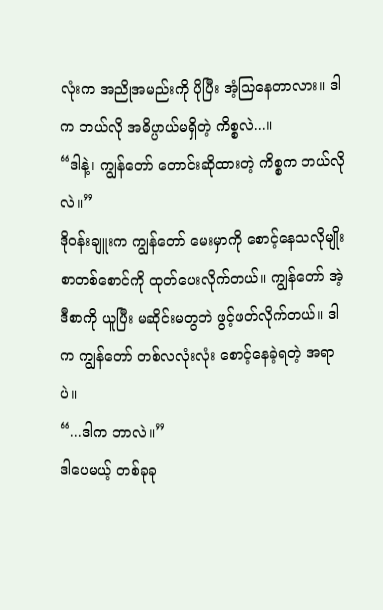လုံးက အညိုအမည်းကို ပိုပြီး အံ့သြနေတာလား။ ဒါက ဘယ်လို အဓိပ္ပာယ်မရှိတဲ့ ကိစ္စလဲ...။
“ဒါနဲ့၊ ကျွန်တော် တောင်းဆိုထားတဲ့ ကိစ္စက ဘယ်လိုလဲ။”
ဒိုဝန်းချူးက ကျွန်တော် မေးမှာကို စောင့်နေသလိုမျိုး စာတစ်စောင်ကို ထုတ်ပေးလိုက်တယ်။ ကျွန်တော် အဲ့ဒီစာကို ယူပြီး မဆိုင်းမတွဘဲ ဖွင့်ဖတ်လိုက်တယ်။ ဒါက ကျွန်တော် တစ်လလုံးလုံး စောင့်နေခဲ့ရတဲ့ အရာပဲ။
“...ဒါက ဘာလဲ။”
ဒါပေမယ့် တစ်ခုခု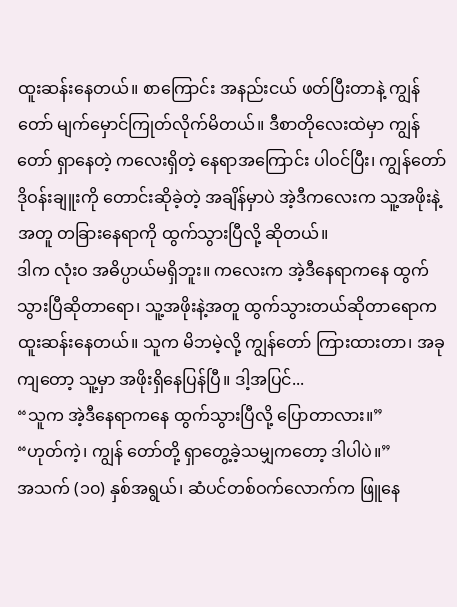ထူးဆန်းနေတယ်။ စာကြောင်း အနည်းငယ် ဖတ်ပြီးတာနဲ့ ကျွန်တော် မျက်မှောင်ကြုတ်လိုက်မိတယ်။ ဒီစာတိုလေးထဲမှာ ကျွန်တော် ရှာနေတဲ့ ကလေးရှိတဲ့ နေရာအကြောင်း ပါဝင်ပြီး၊ ကျွန်တော် ဒိုဝန်းချူးကို တောင်းဆိုခဲ့တဲ့ အချိန်မှာပဲ အဲ့ဒီကလေးက သူ့အဖိုးနဲ့အတူ တခြားနေရာကို ထွက်သွားပြီလို့ ဆိုတယ်။
ဒါက လုံးဝ အဓိပ္ပာယ်မရှိဘူး။ ကလေးက အဲ့ဒီနေရာကနေ ထွက်သွားပြီဆိုတာရော၊ သူ့အဖိုးနဲ့အတူ ထွက်သွားတယ်ဆိုတာရောက ထူးဆန်းနေတယ်။ သူက မိဘမဲ့လို့ ကျွန်တော် ကြားထားတာ၊ အခုကျတော့ သူ့မှာ အဖိုးရှိနေပြန်ပြီ။ ဒါ့အပြင်...
“သူက အဲ့ဒီနေရာကနေ ထွက်သွားပြီလို့ ပြောတာလား။”
“ဟုတ်ကဲ့၊ ကျွန် တော်တို့ ရှာတွေ့ခဲ့သမျှကတော့ ဒါပါပဲ။”
အသက် (၁၀) နှစ်အရွယ်၊ ဆံပင်တစ်ဝက်လောက်က ဖြူနေ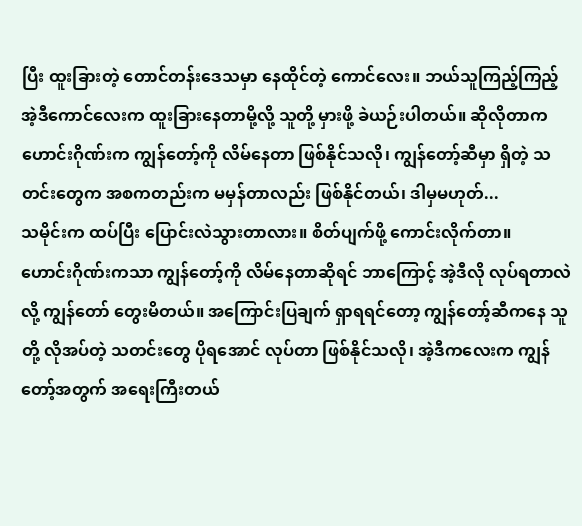ပြီး ထူးခြားတဲ့ တောင်တန်းဒေသမှာ နေထိုင်တဲ့ ကောင်လေး။ ဘယ်သူကြည့်ကြည့် အဲ့ဒီကောင်လေးက ထူးခြားနေတာမို့လို့ သူတို့ မှားဖို့ ခဲယဉ်းပါတယ်။ ဆိုလိုတာက ဟောင်းဂိုဏ်းက ကျွန်တော့်ကို လိမ်နေတာ ဖြစ်နိုင်သလို၊ ကျွန်တော့်ဆီမှာ ရှိတဲ့ သတင်းတွေက အစကတည်းက မမှန်တာလည်း ဖြစ်နိုင်တယ်၊ ဒါမှမဟုတ်...
သမိုင်းက ထပ်ပြီး ပြောင်းလဲသွားတာလား။ စိတ်ပျက်ဖို့ ကောင်းလိုက်တာ။
ဟောင်းဂိုဏ်းကသာ ကျွန်တော့်ကို လိမ်နေတာဆိုရင် ဘာကြောင့် အဲ့ဒီလို လုပ်ရတာလဲလို့ ကျွန်တော် တွေးမိတယ်။ အကြောင်းပြချက် ရှာရရင်တော့ ကျွန်တော့်ဆီကနေ သူတို့ လိုအပ်တဲ့ သတင်းတွေ ပိုရအောင် လုပ်တာ ဖြစ်နိုင်သလို၊ အဲ့ဒီကလေးက ကျွန်တော့်အတွက် အရေးကြီးတယ်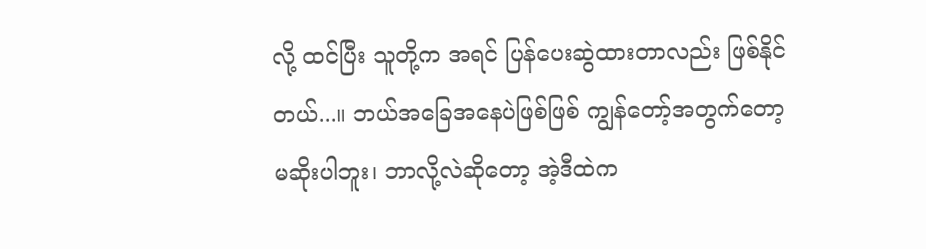လို့ ထင်ပြီး သူတို့က အရင် ပြန်ပေးဆွဲထားတာလည်း ဖြစ်နိုင်တယ်...။ ဘယ်အခြေအနေပဲဖြစ်ဖြစ် ကျွန်တော့်အတွက်တော့ မဆိုးပါဘူး၊ ဘာလို့လဲဆိုတော့ အဲ့ဒီထဲက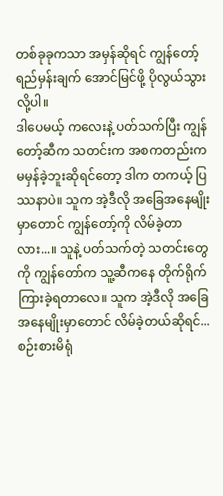တစ်ခုခုကသာ အမှန်ဆိုရင် ကျွန်တော့် ရည်မှန်းချက် အောင်မြင်ဖို့ ပိုလွယ်သွားလို့ပါ။
ဒါပေမယ့် ကလေးနဲ့ ပတ်သက်ပြီး ကျွန်တော့်ဆီက သတင်းက အစကတည်းက မမှန်ခဲ့ဘူးဆိုရင်တော့ ဒါက တကယ့် ပြဿနာပဲ။ သူက အဲ့ဒီလို အခြေအနေမျိုးမှာတောင် ကျွန်တော့်ကို လိမ်ခဲ့တာလား...။ သူနဲ့ ပတ်သက်တဲ့ သတင်းတွေကို ကျွန်တော်က သူ့ဆီကနေ တိုက်ရိုက် ကြားခဲ့ရတာလေ။ သူက အဲ့ဒီလို အခြေအနေမျိုးမှာတောင် လိမ်ခဲ့တယ်ဆိုရင်... စဉ်းစားမိရုံ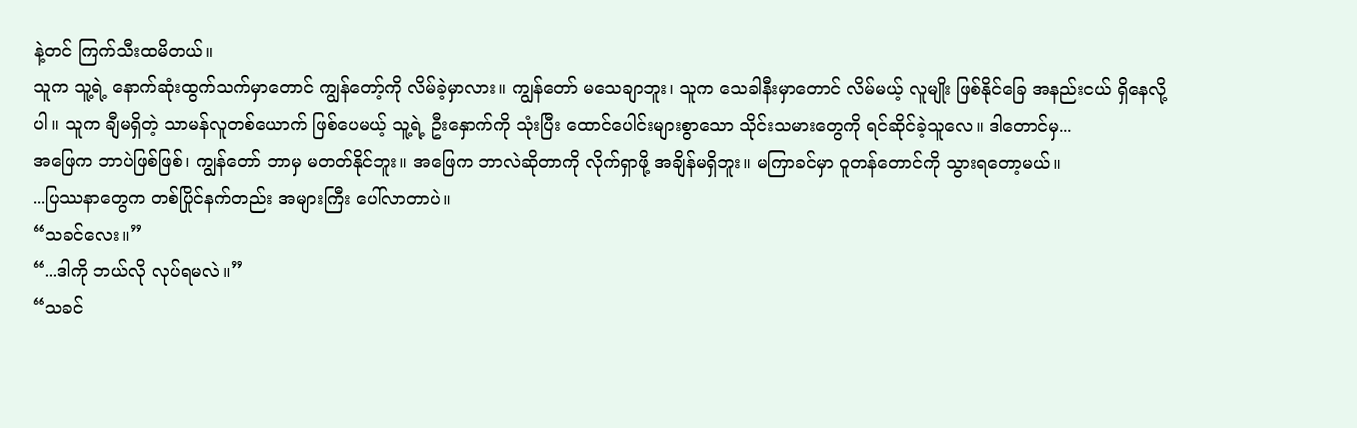နဲ့တင် ကြက်သီးထမိတယ်။
သူက သူ့ရဲ့ နောက်ဆုံးထွက်သက်မှာတောင် ကျွန်တော့်ကို လိမ်ခဲ့မှာလား။ ကျွန်တော် မသေချာဘူး၊ သူက သေခါနီးမှာတောင် လိမ်မယ့် လူမျိုး ဖြစ်နိုင်ခြေ အနည်းငယ် ရှိနေလို့ပါ။ သူက ချီမရှိတဲ့ သာမန်လူတစ်ယောက် ဖြစ်ပေမယ့် သူ့ရဲ့ ဦးနှောက်ကို သုံးပြီး ထောင်ပေါင်းများစွာသော သိုင်းသမားတွေကို ရင်ဆိုင်ခဲ့သူလေ။ ဒါတောင်မှ...
အဖြေက ဘာပဲဖြစ်ဖြစ်၊ ကျွန်တော် ဘာမှ မတတ်နိုင်ဘူး။ အဖြေက ဘာလဲဆိုတာကို လိုက်ရှာဖို့ အချိန်မရှိဘူး။ မကြာခင်မှာ ဝူတန်တောင်ကို သွားရတော့မယ်။
...ပြဿနာတွေက တစ်ပြိုင်နက်တည်း အများကြီး ပေါ်လာတာပဲ။
“သခင်လေး။”
“...ဒါကို ဘယ်လို လုပ်ရမလဲ။”
“သခင်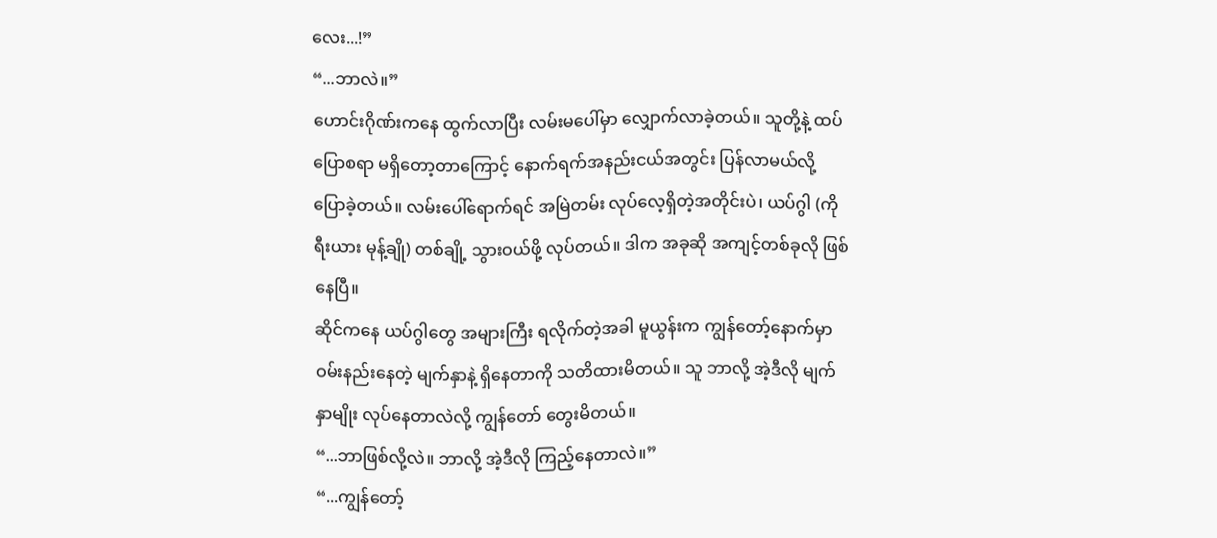လေး...!”
“...ဘာလဲ။”
ဟောင်းဂိုဏ်းကနေ ထွက်လာပြီး လမ်းမပေါ်မှာ လျှောက်လာခဲ့တယ်။ သူတို့နဲ့ ထပ်ပြောစရာ မရှိတော့တာကြောင့် နောက်ရက်အနည်းငယ်အတွင်း ပြန်လာမယ်လို့ ပြောခဲ့တယ်။ လမ်းပေါ်ရောက်ရင် အမြဲတမ်း လုပ်လေ့ရှိတဲ့အတိုင်းပဲ၊ ယပ်ဂွါ (ကိုရီးယား မုန့်ချို) တစ်ချို့ သွားဝယ်ဖို့ လုပ်တယ်။ ဒါက အခုဆို အကျင့်တစ်ခုလို ဖြစ်နေပြီ။
ဆိုင်ကနေ ယပ်ဂွါတွေ အများကြီး ရလိုက်တဲ့အခါ မူယွန်းက ကျွန်တော့်နောက်မှာ ဝမ်းနည်းနေတဲ့ မျက်နှာနဲ့ ရှိနေတာကို သတိထားမိတယ်။ သူ ဘာလို့ အဲ့ဒီလို မျက်နှာမျိုး လုပ်နေတာလဲလို့ ကျွန်တော် တွေးမိတယ်။
“...ဘာဖြစ်လို့လဲ။ ဘာလို့ အဲ့ဒီလို ကြည့်နေတာလဲ။”
“...ကျွန်တော့်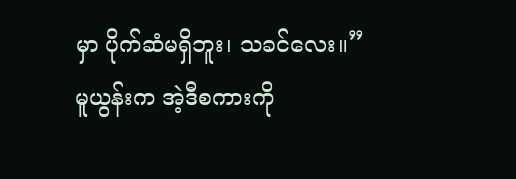မှာ ပိုက်ဆံမရှိဘူး၊ သခင်လေး။”
မူယွန်းက အဲ့ဒီစကားကို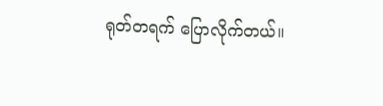ရုတ်တရက် ပြောလိုက်တယ်။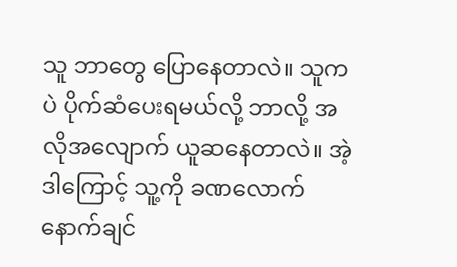သူ ဘာတွေ ပြောနေတာလဲ။ သူကပဲ ပိုက်ဆံပေးရမယ်လို့ ဘာလို့ အလိုအလျောက် ယူဆနေတာလဲ။ အဲ့ဒါကြောင့် သူ့ကို ခဏလောက် နောက်ချင်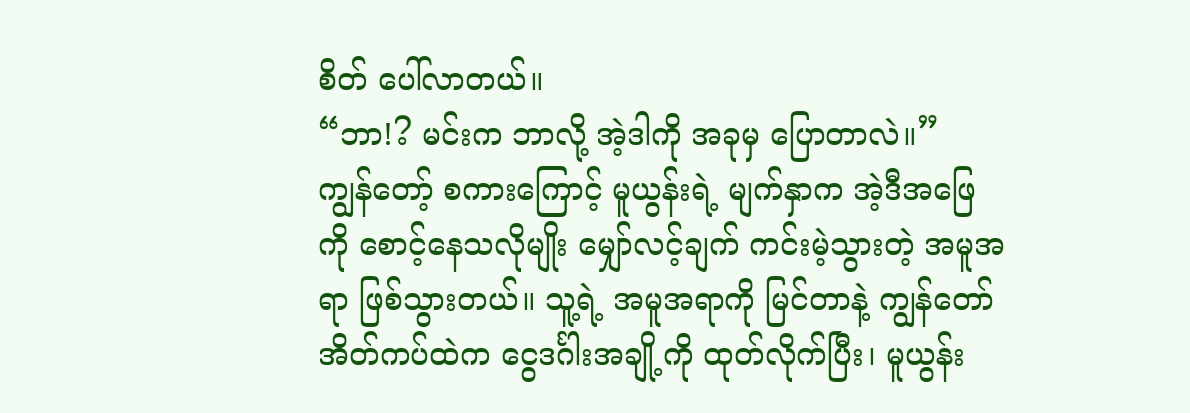စိတ် ပေါ်လာတယ်။
“ဘာ!? မင်းက ဘာလို့ အဲ့ဒါကို အခုမှ ပြောတာလဲ။”
ကျွန်တော့် စကားကြောင့် မူယွန်းရဲ့ မျက်နှာက အဲ့ဒီအဖြေကို စောင့်နေသလိုမျိုး မျှော်လင့်ချက် ကင်းမဲ့သွားတဲ့ အမူအရာ ဖြစ်သွားတယ်။ သူ့ရဲ့ အမူအရာကို မြင်တာနဲ့ ကျွန်တော် အိတ်ကပ်ထဲက ငွေဒင်္ဂါးအချို့ကို ထုတ်လိုက်ပြီး၊ မူယွန်း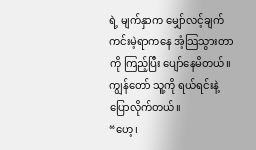ရဲ့ မျက်နှာက မျှော်လင့်ချက် ကင်းမဲ့ရာကနေ အံ့သြသွားတာကို ကြည့်ပြီး ပျော်နေမိတယ်။ ကျွန်တော် သူ့ကို ရယ်ရင်းနဲ့ ပြောလိုက်တယ်။
“ဟေ့၊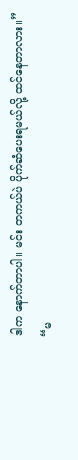ဒါက နောက်တာပါ။ မင်း တကယ်ပဲ ပိုက်ဆံပေးရမယ်လို့ ထင်နေတာလား။”
“မ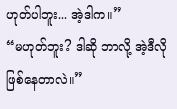ဟုတ်ပါဘူး... အဲ့ဒါက။”
“မဟုတ်ဘူး? ဒါဆို ဘာလို့ အဲ့ဒီလို ဖြစ်နေတာလဲ။”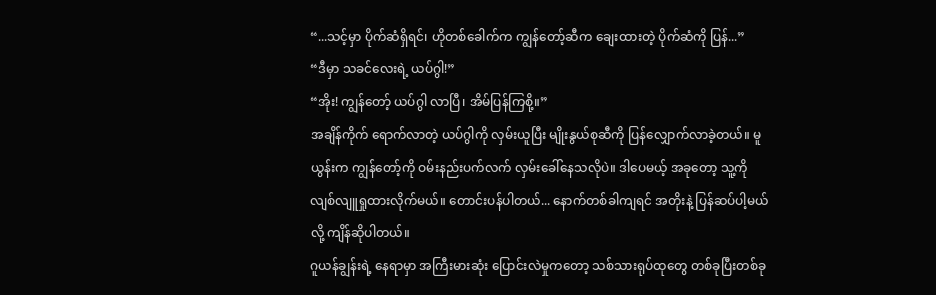“...သင့်မှာ ပိုက်ဆံရှိရင်၊ ဟိုတစ်ခေါက်က ကျွန်တော့်ဆီက ချေးထားတဲ့ ပိုက်ဆံကို ပြန်...”
“ဒီမှာ သခင်လေးရဲ့ ယပ်ဂွါ!”
“အိုး! ကျွန်တော့် ယပ်ဂွါ လာပြီ၊ အိမ်ပြန်ကြစို့။”
အချိန်ကိုက် ရောက်လာတဲ့ ယပ်ဂွါကို လှမ်းယူပြီး မျိုးနွယ်စုဆီကို ပြန်လျှောက်လာခဲ့တယ်။ မူယွန်းက ကျွန်တော့်ကို ဝမ်းနည်းပက်လက် လှမ်းခေါ်နေသလိုပဲ။ ဒါပေမယ့် အခုတော့ သူ့ကို လျစ်လျူရှုထားလိုက်မယ်။ တောင်းပန်ပါတယ်... နောက်တစ်ခါကျရင် အတိုးနဲ့ ပြန်ဆပ်ပါ့မယ်လို့ ကျိန်ဆိုပါတယ်။
ဂူယန်ချွန်းရဲ့ နေရာမှာ အကြီးမားဆုံး ပြောင်းလဲမှုကတော့ သစ်သားရုပ်ထုတွေ တစ်ခုပြီးတစ်ခု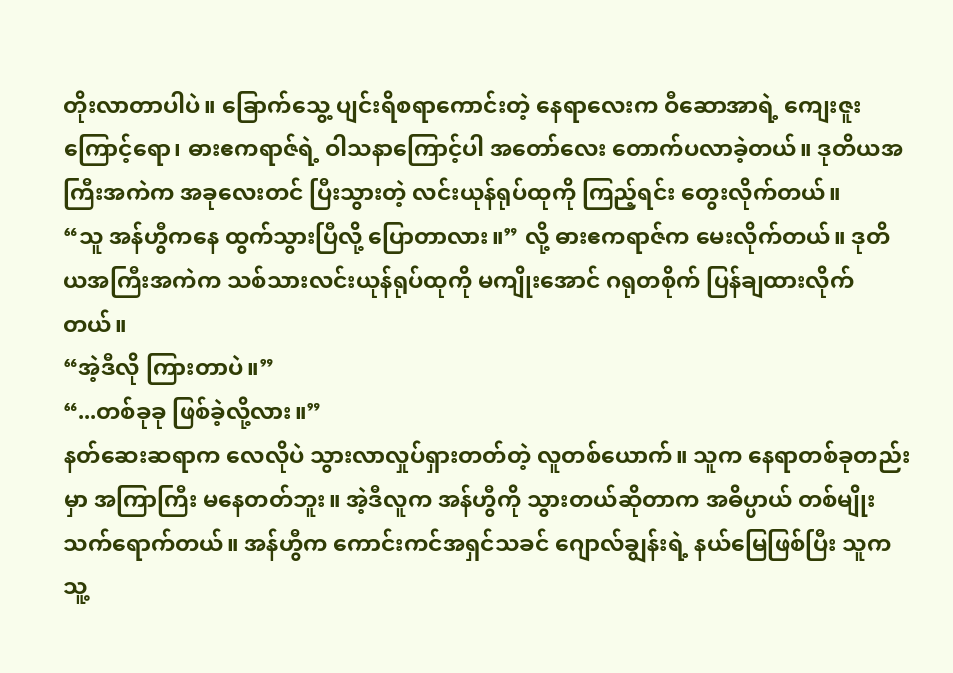တိုးလာတာပါပဲ။ ခြောက်သွေ့ ပျင်းရိစရာကောင်းတဲ့ နေရာလေးက ဝီဆောအာရဲ့ ကျေးဇူးကြောင့်ရော၊ ဓားဧကရာဇ်ရဲ့ ဝါသနာကြောင့်ပါ အတော်လေး တောက်ပလာခဲ့တယ်။ ဒုတိယအကြီးအကဲက အခုလေးတင် ပြီးသွားတဲ့ လင်းယုန်ရုပ်ထုကို ကြည့်ရင်း တွေးလိုက်တယ်။
“သူ အန်ဟွီကနေ ထွက်သွားပြီလို့ ပြောတာလား။” လို့ ဓားဧကရာဇ်က မေးလိုက်တယ်။ ဒုတိယအကြီးအကဲက သစ်သားလင်းယုန်ရုပ်ထုကို မကျိုးအောင် ဂရုတစိုက် ပြန်ချထားလိုက်တယ်။
“အဲ့ဒီလို ကြားတာပဲ။”
“...တစ်ခုခု ဖြစ်ခဲ့လို့လား။”
နတ်ဆေးဆရာက လေလိုပဲ သွားလာလှုပ်ရှားတတ်တဲ့ လူတစ်ယောက်။ သူက နေရာတစ်ခုတည်းမှာ အကြာကြီး မနေတတ်ဘူး။ အဲ့ဒီလူက အန်ဟွီကို သွားတယ်ဆိုတာက အဓိပ္ပာယ် တစ်မျိုးသက်ရောက်တယ်။ အန်ဟွီက ကောင်းကင်အရှင်သခင် ဂျောလ်ချွန်းရဲ့ နယ်မြေဖြစ်ပြီး သူက သူ့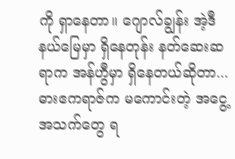ကို ရှာနေတာ။ ဂျောလ်ချွန်း အဲ့ဒီနယ်မြေမှာ ရှိနေတုန်း နတ်ဆေးဆရာက အန်ဟွီမှာ ရှိနေတယ်ဆိုတာ... ဓားဧကရာဇ်က မကောင်းတဲ့ အငွေ့အသက်တွေ ရ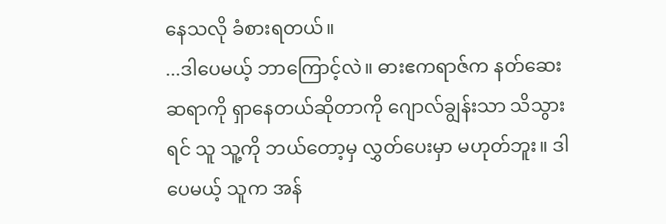နေသလို ခံစားရတယ်။
...ဒါပေမယ့် ဘာကြောင့်လဲ။ ဓားဧကရာဇ်က နတ်ဆေးဆရာကို ရှာနေတယ်ဆိုတာကို ဂျောလ်ချွန်းသာ သိသွားရင် သူ သူ့ကို ဘယ်တော့မှ လွှတ်ပေးမှာ မဟုတ်ဘူး။ ဒါပေမယ့် သူက အန်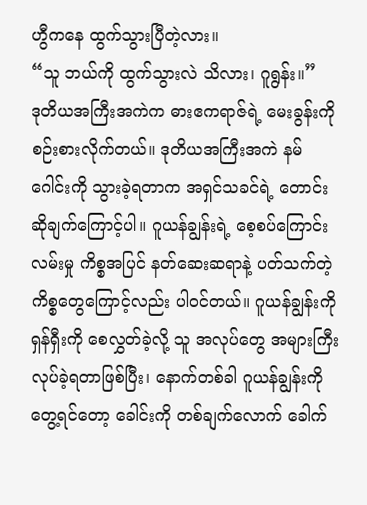ဟွီကနေ ထွက်သွားပြီတဲ့လား။
“သူ ဘယ်ကို ထွက်သွားလဲ သိလား၊ ဂူရွန်း။”
ဒုတိယအကြီးအကဲက ဓားဧကရာဇ်ရဲ့ မေးခွန်းကို စဉ်းစားလိုက်တယ်။ ဒုတိယအကြီးအကဲ နမ်ဂေါင်းကို သွားခဲ့ရတာက အရှင်သခင်ရဲ့ တောင်းဆိုချက်ကြောင့်ပါ။ ဂူယန်ချွန်းရဲ့ စေ့စပ်ကြောင်းလမ်းမှု ကိစ္စအပြင် နတ်ဆေးဆရာနဲ့ ပတ်သက်တဲ့ ကိစ္စတွေကြောင့်လည်း ပါဝင်တယ်။ ဂူယန်ချွန်းကို ရှန်ရှီးကို စေလွှတ်ခဲ့လို့ သူ အလုပ်တွေ အများကြီး လုပ်ခဲ့ရတာဖြစ်ပြီး၊ နောက်တစ်ခါ ဂူယန်ချွန်းကို တွေ့ရင်တော့ ခေါင်းကို တစ်ချက်လောက် ခေါက်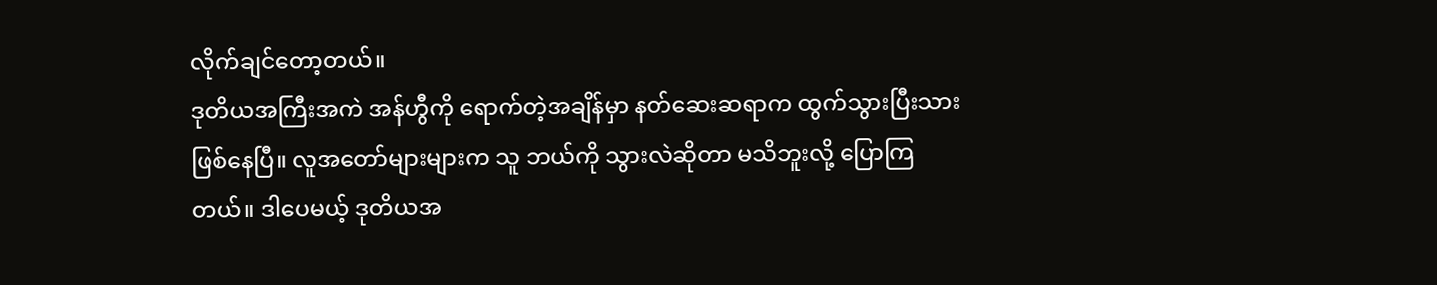လိုက်ချင်တော့တယ်။
ဒုတိယအကြီးအကဲ အန်ဟွီကို ရောက်တဲ့အချိန်မှာ နတ်ဆေးဆရာက ထွက်သွားပြီးသား ဖြစ်နေပြီ။ လူအတော်များများက သူ ဘယ်ကို သွားလဲဆိုတာ မသိဘူးလို့ ပြောကြတယ်။ ဒါပေမယ့် ဒုတိယအ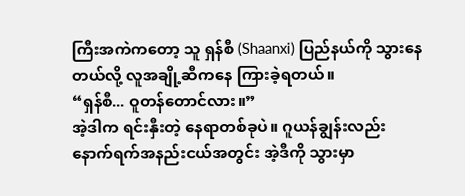ကြီးအကဲကတော့ သူ ရှန်စီ (Shaanxi) ပြည်နယ်ကို သွားနေတယ်လို့ လူအချို့ဆီကနေ ကြားခဲ့ရတယ်။
“ရှန်စီ... ဝူတန်တောင်လား။”
အဲ့ဒါက ရင်းနှီးတဲ့ နေရာတစ်ခုပဲ။ ဂူယန်ချွန်းလည်း နောက်ရက်အနည်းငယ်အတွင်း အဲ့ဒီကို သွားမှာ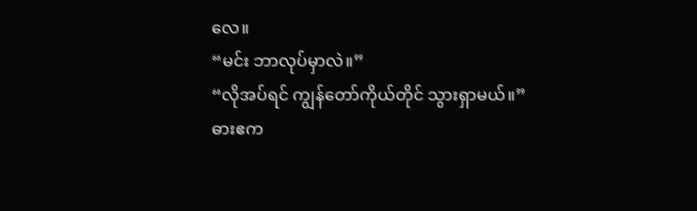လေ။
“မင်း ဘာလုပ်မှာလဲ။”
“လိုအပ်ရင် ကျွန်တော်ကိုယ်တိုင် သွားရှာမယ်။”
ဓားဧက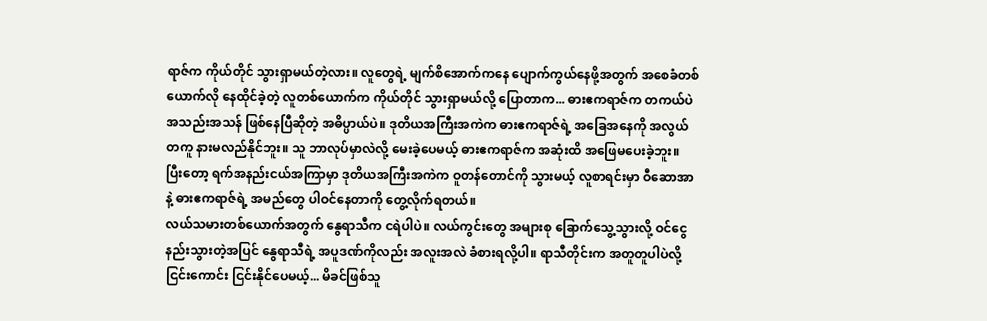ရာဇ်က ကိုယ်တိုင် သွားရှာမယ်တဲ့လား။ လူတွေရဲ့ မျက်စိအောက်ကနေ ပျောက်ကွယ်နေဖို့အတွက် အစေခံတစ်ယောက်လို နေထိုင်ခဲ့တဲ့ လူတစ်ယောက်က ကိုယ်တိုင် သွားရှာမယ်လို့ ပြောတာက... ဓားဧကရာဇ်က တကယ်ပဲ အသည်းအသန် ဖြစ်နေပြီဆိုတဲ့ အဓိပ္ပာယ်ပဲ။ ဒုတိယအကြီးအကဲက ဓားဧကရာဇ်ရဲ့ အခြေအနေကို အလွယ်တကူ နားမလည်နိုင်ဘူး။ သူ ဘာလုပ်မှာလဲလို့ မေးခဲ့ပေမယ့် ဓားဧကရာဇ်က အဆုံးထိ အဖြေမပေးခဲ့ဘူး။
ပြီးတော့ ရက်အနည်းငယ်အကြာမှာ ဒုတိယအကြီးအကဲက ဝူတန်တောင်ကို သွားမယ့် လူစာရင်းမှာ ဝီဆောအာနဲ့ ဓားဧကရာဇ်ရဲ့ အမည်တွေ ပါဝင်နေတာကို တွေ့လိုက်ရတယ်။
လယ်သမားတစ်ယောက်အတွက် နွေရာသီက ငရဲပါပဲ။ လယ်ကွင်းတွေ အများစု ခြောက်သွေ့သွားလို့ ဝင်ငွေ နည်းသွားတဲ့အပြင် နွေရာသီရဲ့ အပူဒဏ်ကိုလည်း အလူးအလဲ ခံစားရလို့ပါ။ ရာသီတိုင်းက အတူတူပါပဲလို့ ငြင်းကောင်း ငြင်းနိုင်ပေမယ့်... မိခင်ဖြစ်သူ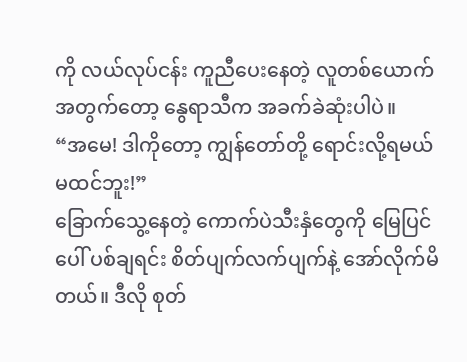ကို လယ်လုပ်ငန်း ကူညီပေးနေတဲ့ လူတစ်ယောက်အတွက်တော့ နွေရာသီက အခက်ခဲဆုံးပါပဲ။
“အမေ! ဒါကိုတော့ ကျွန်တော်တို့ ရောင်းလို့ရမယ် မထင်ဘူး!”
ခြောက်သွေ့နေတဲ့ ကောက်ပဲသီးနှံတွေကို မြေပြင်ပေါ် ပစ်ချရင်း စိတ်ပျက်လက်ပျက်နဲ့ အော်လိုက်မိတယ်။ ဒီလို စုတ်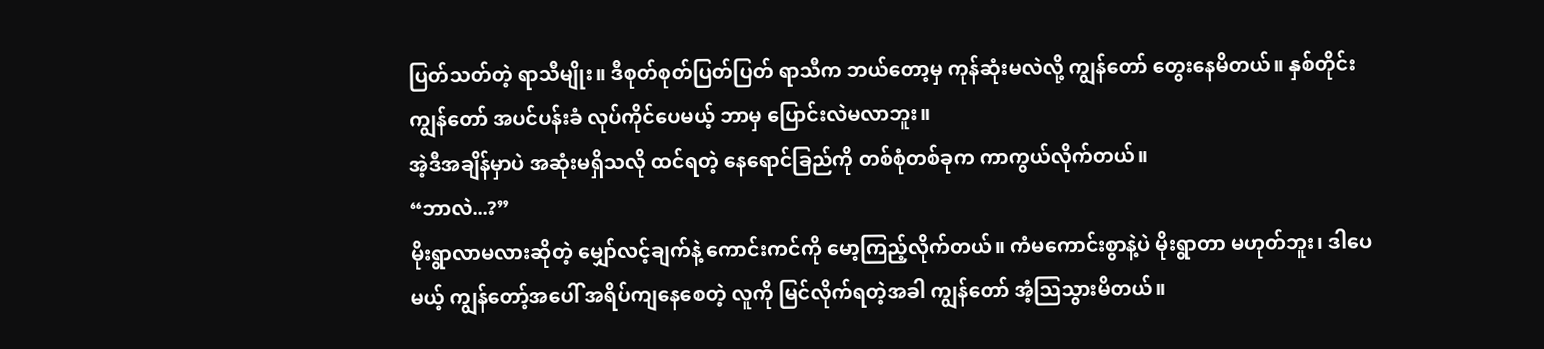ပြတ်သတ်တဲ့ ရာသီမျိုး။ ဒီစုတ်စုတ်ပြတ်ပြတ် ရာသီက ဘယ်တော့မှ ကုန်ဆုံးမလဲလို့ ကျွန်တော် တွေးနေမိတယ်။ နှစ်တိုင်း ကျွန်တော် အပင်ပန်းခံ လုပ်ကိုင်ပေမယ့် ဘာမှ ပြောင်းလဲမလာဘူး။
အဲ့ဒီအချိန်မှာပဲ အဆုံးမရှိသလို ထင်ရတဲ့ နေရောင်ခြည်ကို တစ်စုံတစ်ခုက ကာကွယ်လိုက်တယ်။
“ဘာလဲ...?”
မိုးရွာလာမလားဆိုတဲ့ မျှော်လင့်ချက်နဲ့ ကောင်းကင်ကို မော့ကြည့်လိုက်တယ်။ ကံမကောင်းစွာနဲ့ပဲ မိုးရွာတာ မဟုတ်ဘူး၊ ဒါပေမယ့် ကျွန်တော့်အပေါ် အရိပ်ကျနေစေတဲ့ လူကို မြင်လိုက်ရတဲ့အခါ ကျွန်တော် အံ့သြသွားမိတယ်။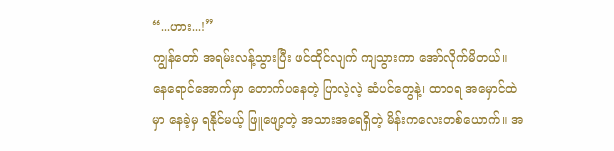“...ဟား...!”
ကျွန်တော် အရမ်းလန့်သွားပြီး ဖင်ထိုင်လျက် ကျသွားကာ အော်လိုက်မိတယ်။ နေရောင်အောက်မှာ တောက်ပနေတဲ့ ပြာလဲ့လဲ့ ဆံပင်တွေနဲ့၊ ထာဝရ အမှောင်ထဲမှာ နေခဲ့မှ ရနိုင်မယ့် ဖြူဖျော့တဲ့ အသားအရေရှိတဲ့ မိန်းကလေးတစ်ယောက်။ အ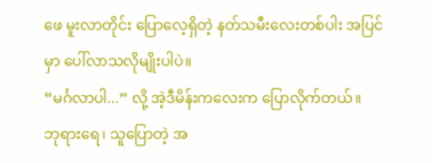ဖေ မူးလာတိုင်း ပြောလေ့ရှိတဲ့ နတ်သမီးလေးတစ်ပါး အပြင်မှာ ပေါ်လာသလိုမျိုးပါပဲ။
“မင်္ဂလာပါ...” လို့ အဲ့ဒီမိန်းကလေးက ပြောလိုက်တယ်။
ဘုရားရေ၊ သူပြောတဲ့ အ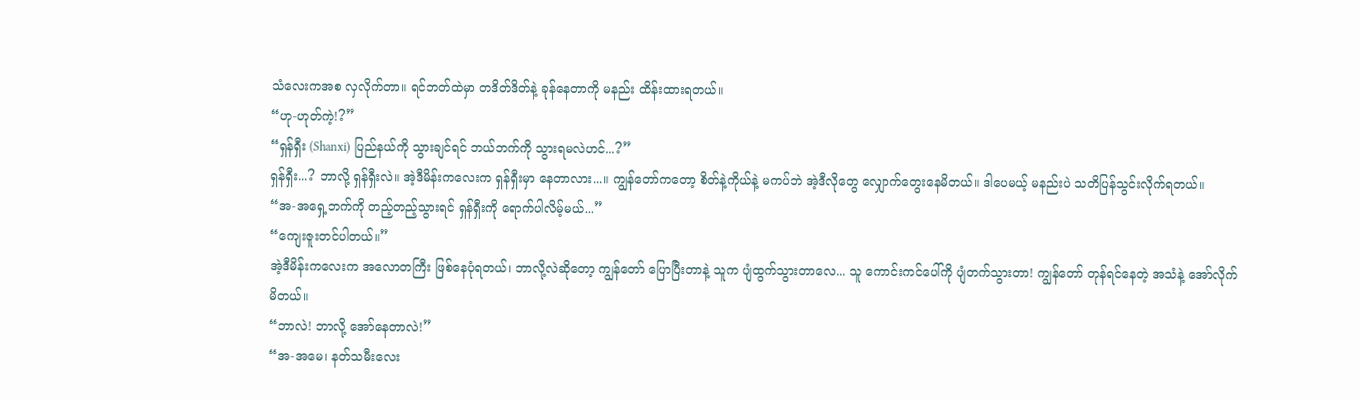သံလေးကအစ လှလိုက်တာ။ ရင်ဘတ်ထဲမှာ တဒိတ်ဒိတ်နဲ့ ခုန်နေတာကို မနည်း ထိန်းထားရတယ်။
“ဟု-ဟုတ်ကဲ့!?”
“ရှန်ရှီး (Shanxi) ပြည်နယ်ကို သွားချင်ရင် ဘယ်ဘက်ကို သွားရမလဲဟင်...?”
ရှန်ရှီး...? ဘာလို့ ရှန်ရှီးလဲ။ အဲ့ဒီမိန်းကလေးက ရှန်ရှီးမှာ နေတာလား...။ ကျွန်တော်ကတော့ စိတ်နဲ့ကိုယ်နဲ့ မကပ်ဘဲ အဲ့ဒီလိုတွေ လျှောက်တွေးနေမိတယ်။ ဒါပေမယ့် မနည်းပဲ သတိပြန်သွင်းလိုက်ရတယ်။
“အ-အရှေ့ဘက်ကို တည့်တည့်သွားရင် ရှန်ရှီးကို ရောက်ပါလိမ့်မယ်...”
“ကျေးဇူးတင်ပါတယ်။”
အဲ့ဒီမိန်းကလေးက အလောတကြီး ဖြစ်နေပုံရတယ်၊ ဘာလို့လဲဆိုတော့ ကျွန်တော် ပြောပြီးတာနဲ့ သူက ပျံထွက်သွားတာလေ... သူ ကောင်းကင်ပေါ်ကို ပျံတက်သွားတာ! ကျွန်တော် တုန်ရင်နေတဲ့ အသံနဲ့ အော်လိုက်မိတယ်။
“ဘာလဲ! ဘာလို့ အော်နေတာလဲ!”
“အ-အမေ၊ နတ်သမီးလေး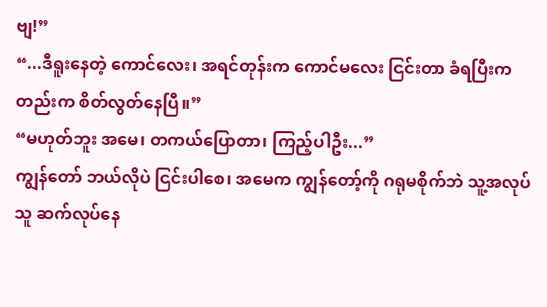ဗျ!”
“...ဒီရူးနေတဲ့ ကောင်လေး၊ အရင်တုန်းက ကောင်မလေး ငြင်းတာ ခံရပြီးကတည်းက စိတ်လွတ်နေပြီ။”
“မဟုတ်ဘူး အမေ၊ တကယ်ပြောတာ၊ ကြည့်ပါဦး...”
ကျွန်တော် ဘယ်လိုပဲ ငြင်းပါစေ၊ အမေက ကျွန်တော့်ကို ဂရုမစိုက်ဘဲ သူ့အလုပ်သူ ဆက်လုပ်နေ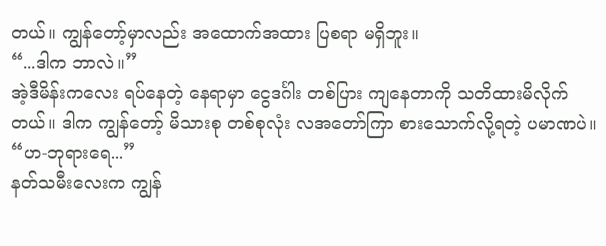တယ်။ ကျွန်တော့်မှာလည်း အထောက်အထား ပြစရာ မရှိဘူး။
“...ဒါက ဘာလဲ။”
အဲ့ဒီမိန်းကလေး ရပ်နေတဲ့ နေရာမှာ ငွေဒင်္ဂါး တစ်ပြား ကျနေတာကို သတိထားမိလိုက်တယ်။ ဒါက ကျွန်တော့် မိသားစု တစ်စုလုံး လအတော်ကြာ စားသောက်လို့ရတဲ့ ပမာဏပဲ။
“ဟ-ဘုရားရေ...”
နတ်သမီးလေးက ကျွန်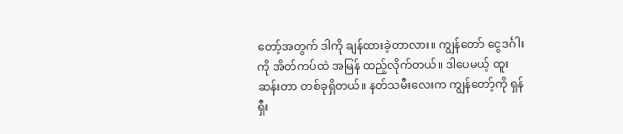တော့်အတွက် ဒါကို ချန်ထားခဲ့တာလား။ ကျွန်တော် ငွေဒင်္ဂါးကို အိတ်ကပ်ထဲ အမြန် ထည့်လိုက်တယ်။ ဒါပေမယ့် ထူးဆန်းတာ တစ်ခုရှိတယ်။ နတ်သမီးလေးက ကျွန်တော့်ကို ရှန်ရှီး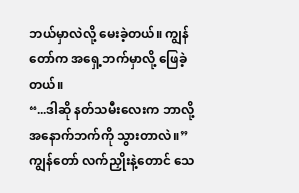ဘယ်မှာလဲလို့ မေးခဲ့တယ်။ ကျွန်တော်က အရှေ့ဘက်မှာလို့ ဖြေခဲ့တယ်။
“...ဒါဆို နတ်သမီးလေးက ဘာလို့ အနောက်ဘက်ကို သွားတာလဲ။”
ကျွန်တော် လက်ညှိုးနဲ့တောင် သေ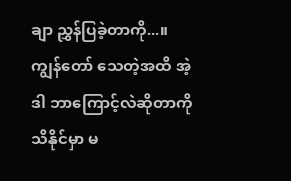ချာ ညွှန်ပြခဲ့တာကို...။ ကျွန်တော် သေတဲ့အထိ အဲ့ဒါ ဘာကြောင့်လဲဆိုတာကို သိနိုင်မှာ မ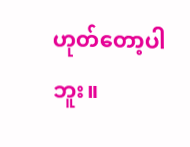ဟုတ်တော့ပါဘူး။